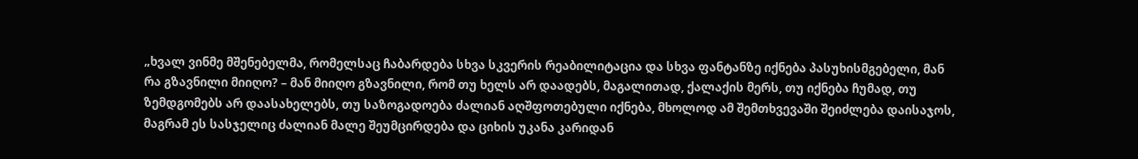„ხვალ ვინმე მშენებელმა, რომელსაც ჩაბარდება სხვა სკვერის რეაბილიტაცია და სხვა ფანტანზე იქნება პასუხისმგებელი, მან რა გზავნილი მიიღო? – მან მიიღო გზავნილი, რომ თუ ხელს არ დაადებს, მაგალითად, ქალაქის მერს, თუ იქნება ჩუმად, თუ ზემდგომებს არ დაასახელებს, თუ საზოგადოება ძალიან აღშფოთებული იქნება, მხოლოდ ამ შემთხვევაში შეიძლება დაისაჯოს, მაგრამ ეს სასჯელიც ძალიან მალე შეუმცირდება და ციხის უკანა კარიდან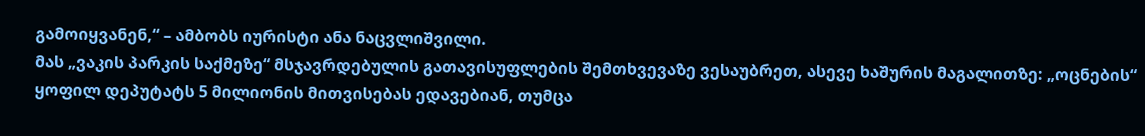გამოიყვანენ,“ – ამბობს იურისტი ანა ნაცვლიშვილი.
მას „ვაკის პარკის საქმეზე“ მსჯავრდებულის გათავისუფლების შემთხვევაზე ვესაუბრეთ, ასევე ხაშურის მაგალითზე: „ოცნების“ ყოფილ დეპუტატს 5 მილიონის მითვისებას ედავებიან, თუმცა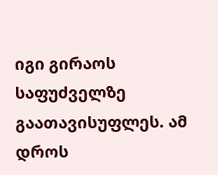იგი გირაოს საფუძველზე გაათავისუფლეს. ამ დროს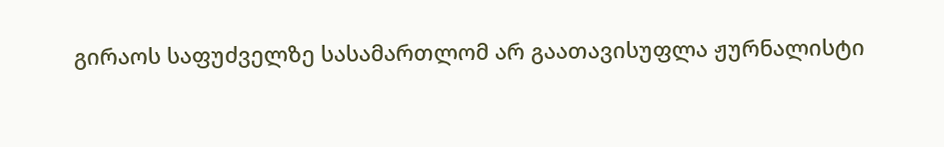გირაოს საფუძველზე სასამართლომ არ გაათავისუფლა ჟურნალისტი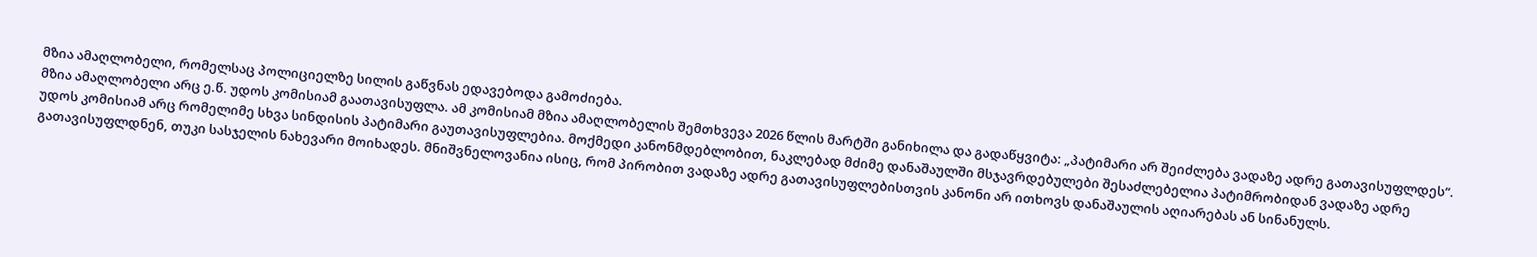მზია ამაღლობელი, რომელსაც პოლიციელზე სილის გაწვნას ედავებოდა გამოძიება.
მზია ამაღლობელი არც ე.წ. უდოს კომისიამ გაათავისუფლა. ამ კომისიამ მზია ამაღლობელის შემთხვევა 2026 წლის მარტში განიხილა და გადაწყვიტა: „პატიმარი არ შეიძლება ვადაზე ადრე გათავისუფლდეს“.
უდოს კომისიამ არც რომელიმე სხვა სინდისის პატიმარი გაუთავისუფლებია. მოქმედი კანონმდებლობით, ნაკლებად მძიმე დანაშაულში მსჯავრდებულები შესაძლებელია პატიმრობიდან ვადაზე ადრე გათავისუფლდნენ, თუკი სასჯელის ნახევარი მოიხადეს. მნიშვნელოვანია ისიც, რომ პირობით ვადაზე ადრე გათავისუფლებისთვის კანონი არ ითხოვს დანაშაულის აღიარებას ან სინანულს.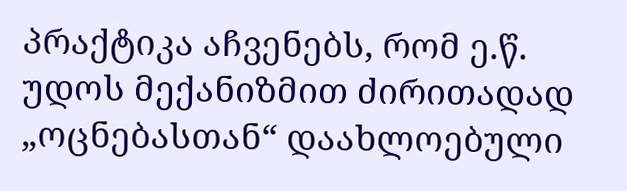პრაქტიკა აჩვენებს, რომ ე.წ. უდოს მექანიზმით ძირითადად „ოცნებასთან“ დაახლოებული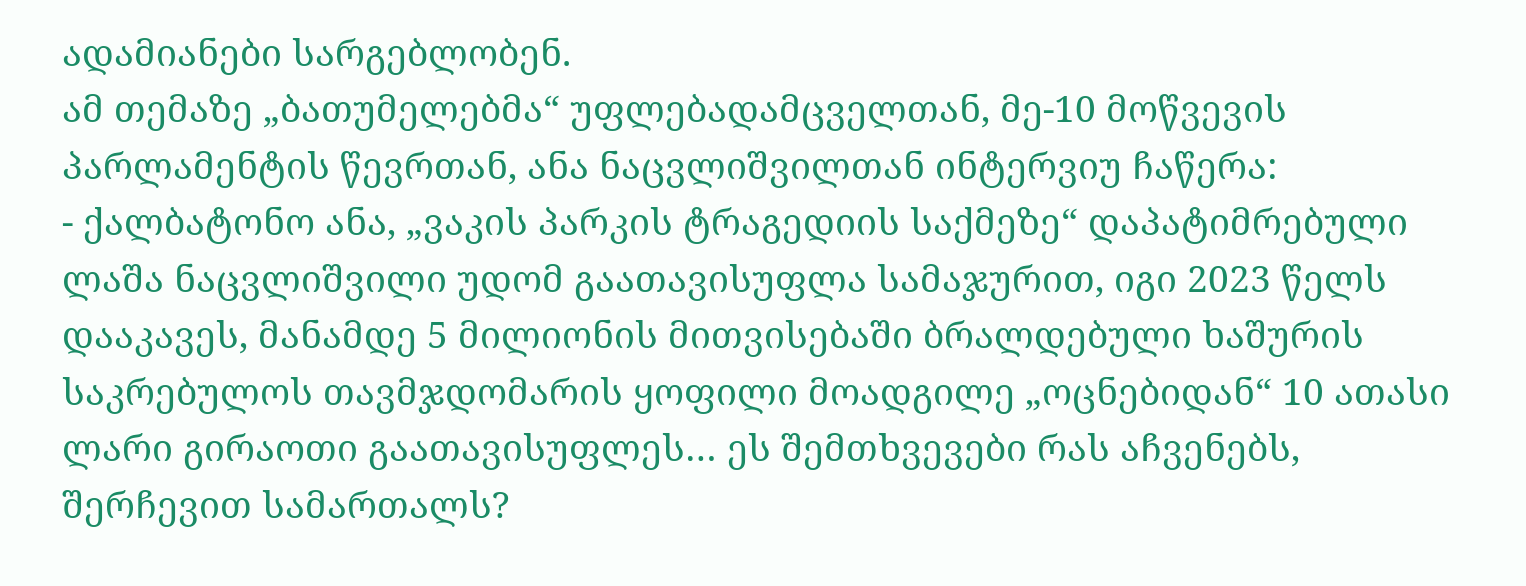ადამიანები სარგებლობენ.
ამ თემაზე „ბათუმელებმა“ უფლებადამცველთან, მე-10 მოწვევის პარლამენტის წევრთან, ანა ნაცვლიშვილთან ინტერვიუ ჩაწერა:
- ქალბატონო ანა, „ვაკის პარკის ტრაგედიის საქმეზე“ დაპატიმრებული ლაშა ნაცვლიშვილი უდომ გაათავისუფლა სამაჯურით, იგი 2023 წელს დააკავეს, მანამდე 5 მილიონის მითვისებაში ბრალდებული ხაშურის საკრებულოს თავმჯდომარის ყოფილი მოადგილე „ოცნებიდან“ 10 ათასი ლარი გირაოთი გაათავისუფლეს… ეს შემთხვევები რას აჩვენებს, შერჩევით სამართალს?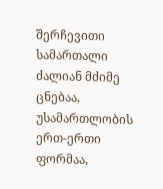შერჩევითი სამართალი ძალიან მძიმე ცნებაა, უსამართლობის ერთ-ერთი ფორმაა,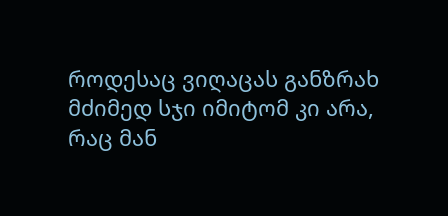როდესაც ვიღაცას განზრახ მძიმედ სჯი იმიტომ კი არა, რაც მან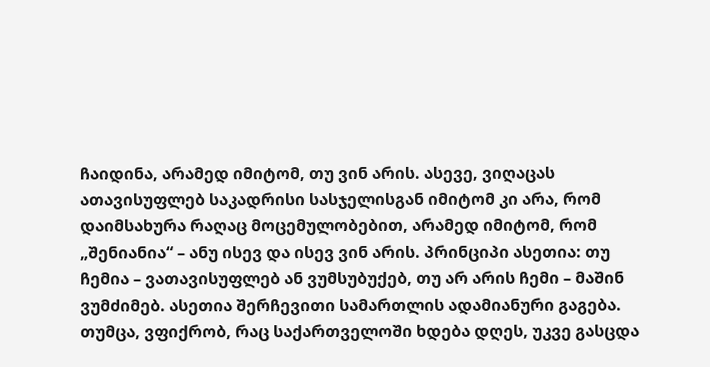ჩაიდინა, არამედ იმიტომ, თუ ვინ არის. ასევე, ვიღაცას ათავისუფლებ საკადრისი სასჯელისგან იმიტომ კი არა, რომ დაიმსახურა რაღაც მოცემულობებით, არამედ იმიტომ, რომ „შენიანია“ – ანუ ისევ და ისევ ვინ არის. პრინციპი ასეთია: თუ ჩემია – ვათავისუფლებ ან ვუმსუბუქებ, თუ არ არის ჩემი – მაშინ ვუმძიმებ. ასეთია შერჩევითი სამართლის ადამიანური გაგება.
თუმცა, ვფიქრობ, რაც საქართველოში ხდება დღეს, უკვე გასცდა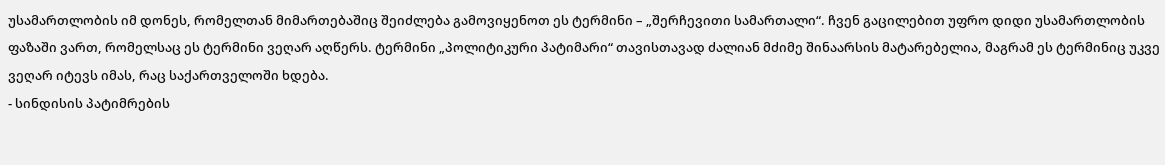უსამართლობის იმ დონეს, რომელთან მიმართებაშიც შეიძლება გამოვიყენოთ ეს ტერმინი – „შერჩევითი სამართალი“. ჩვენ გაცილებით უფრო დიდი უსამართლობის ფაზაში ვართ, რომელსაც ეს ტერმინი ვეღარ აღწერს. ტერმინი „პოლიტიკური პატიმარი“ თავისთავად ძალიან მძიმე შინაარსის მატარებელია, მაგრამ ეს ტერმინიც უკვე ვეღარ იტევს იმას, რაც საქართველოში ხდება.
- სინდისის პატიმრების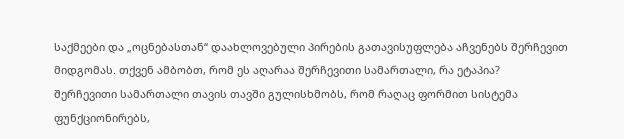საქმეები და „ოცნებასთან“ დაახლოვებული პირების გათავისუფლება აჩვენებს შერჩევით მიდგომას. თქვენ ამბობთ, რომ ეს აღარაა შერჩევითი სამართალი, რა ეტაპია?
შერჩევითი სამართალი თავის თავში გულისხმობს, რომ რაღაც ფორმით სისტემა ფუნქციონირებს,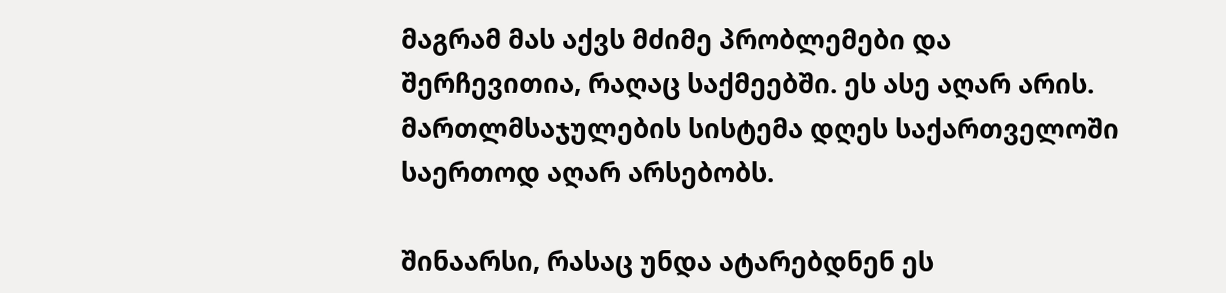მაგრამ მას აქვს მძიმე პრობლემები და შერჩევითია, რაღაც საქმეებში. ეს ასე აღარ არის. მართლმსაჯულების სისტემა დღეს საქართველოში საერთოდ აღარ არსებობს.

შინაარსი, რასაც უნდა ატარებდნენ ეს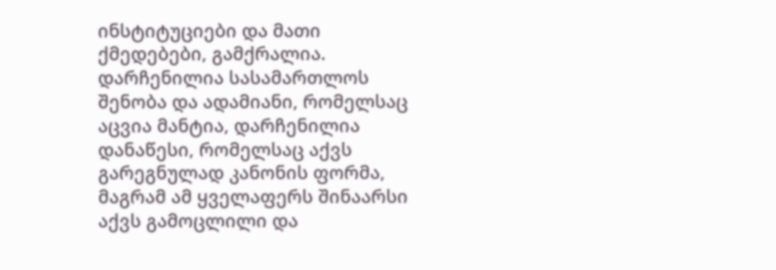ინსტიტუციები და მათი ქმედებები, გამქრალია. დარჩენილია სასამართლოს შენობა და ადამიანი, რომელსაც აცვია მანტია, დარჩენილია დანაწესი, რომელსაც აქვს გარეგნულად კანონის ფორმა, მაგრამ ამ ყველაფერს შინაარსი აქვს გამოცლილი და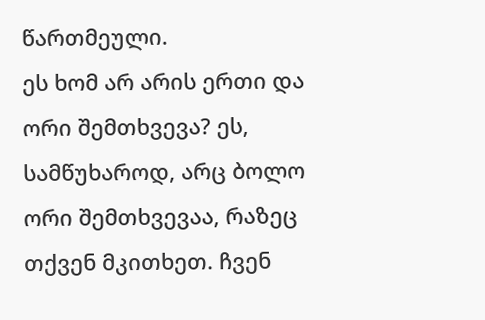წართმეული.
ეს ხომ არ არის ერთი და ორი შემთხვევა? ეს, სამწუხაროდ, არც ბოლო ორი შემთხვევაა, რაზეც თქვენ მკითხეთ. ჩვენ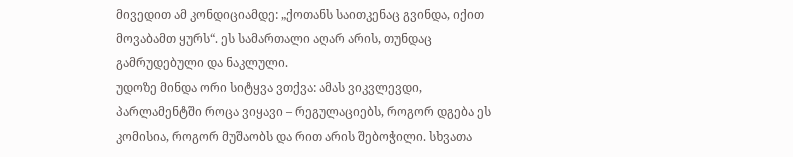მივედით ამ კონდიციამდე: „ქოთანს საითკენაც გვინდა, იქით მოვაბამთ ყურს“. ეს სამართალი აღარ არის, თუნდაც გამრუდებული და ნაკლული.
უდოზე მინდა ორი სიტყვა ვთქვა: ამას ვიკვლევდი, პარლამენტში როცა ვიყავი – რეგულაციებს, როგორ დგება ეს კომისია, როგორ მუშაობს და რით არის შებოჭილი. სხვათა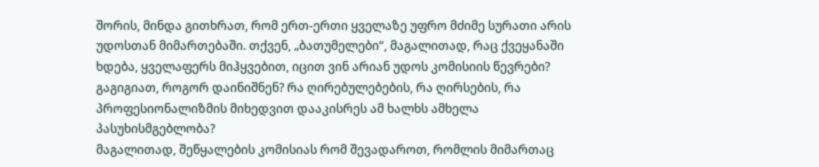შორის, მინდა გითხრათ, რომ ერთ-ერთი ყველაზე უფრო მძიმე სურათი არის უდოსთან მიმართებაში. თქვენ, „ბათუმელები“, მაგალითად, რაც ქვეყანაში ხდება, ყველაფერს მიჰყვებით, იცით ვინ არიან უდოს კომისიის წევრები? გაგიგიათ, როგორ დაინიშნენ? რა ღირებულებების, რა ღირსების, რა პროფესიონალიზმის მიხედვით დააკისრეს ამ ხალხს ამხელა პასუხისმგებლობა?
მაგალითად, შეწყალების კომისიას რომ შევადაროთ, რომლის მიმართაც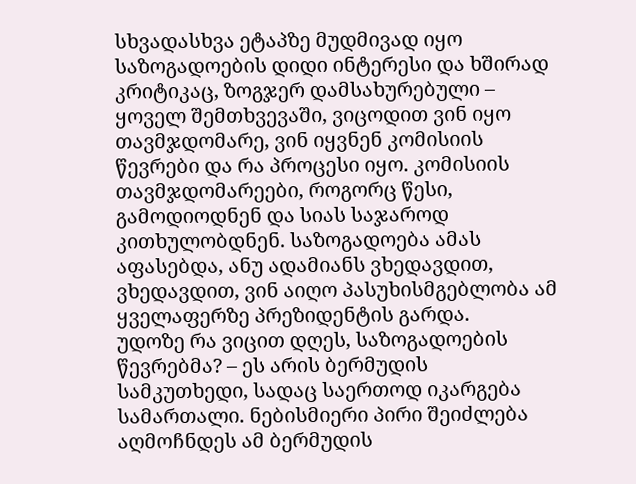სხვადასხვა ეტაპზე მუდმივად იყო საზოგადოების დიდი ინტერესი და ხშირად კრიტიკაც, ზოგჯერ დამსახურებული – ყოველ შემთხვევაში, ვიცოდით ვინ იყო თავმჯდომარე, ვინ იყვნენ კომისიის წევრები და რა პროცესი იყო. კომისიის თავმჯდომარეები, როგორც წესი, გამოდიოდნენ და სიას საჯაროდ კითხულობდნენ. საზოგადოება ამას აფასებდა, ანუ ადამიანს ვხედავდით, ვხედავდით, ვინ აიღო პასუხისმგებლობა ამ ყველაფერზე პრეზიდენტის გარდა.
უდოზე რა ვიცით დღეს, საზოგადოების წევრებმა? – ეს არის ბერმუდის სამკუთხედი, სადაც საერთოდ იკარგება სამართალი. ნებისმიერი პირი შეიძლება აღმოჩნდეს ამ ბერმუდის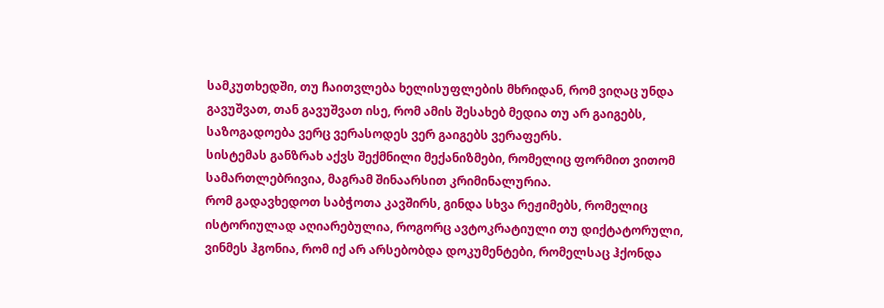სამკუთხედში, თუ ჩაითვლება ხელისუფლების მხრიდან, რომ ვიღაც უნდა გავუშვათ, თან გავუშვათ ისე, რომ ამის შესახებ მედია თუ არ გაიგებს, საზოგადოება ვერც ვერასოდეს ვერ გაიგებს ვერაფერს.
სისტემას განზრახ აქვს შექმნილი მექანიზმები, რომელიც ფორმით ვითომ სამართლებრივია, მაგრამ შინაარსით კრიმინალურია.
რომ გადავხედოთ საბჭოთა კავშირს, გინდა სხვა რეჟიმებს, რომელიც ისტორიულად აღიარებულია, როგორც ავტოკრატიული თუ დიქტატორული, ვინმეს ჰგონია, რომ იქ არ არსებობდა დოკუმენტები, რომელსაც ჰქონდა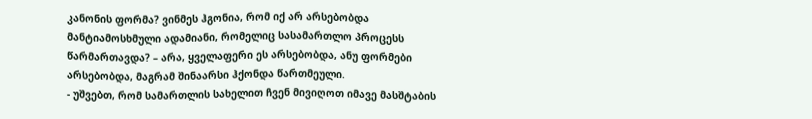კანონის ფორმა? ვინმეს ჰგონია, რომ იქ არ არსებობდა მანტიამოსხმული ადამიანი, რომელიც სასამართლო პროცესს წარმართავდა? – არა, ყველაფერი ეს არსებობდა, ანუ ფორმები არსებობდა, მაგრამ შინაარსი ჰქონდა წართმეული.
- უშვებთ, რომ სამართლის სახელით ჩვენ მივიღოთ იმავე მასშტაბის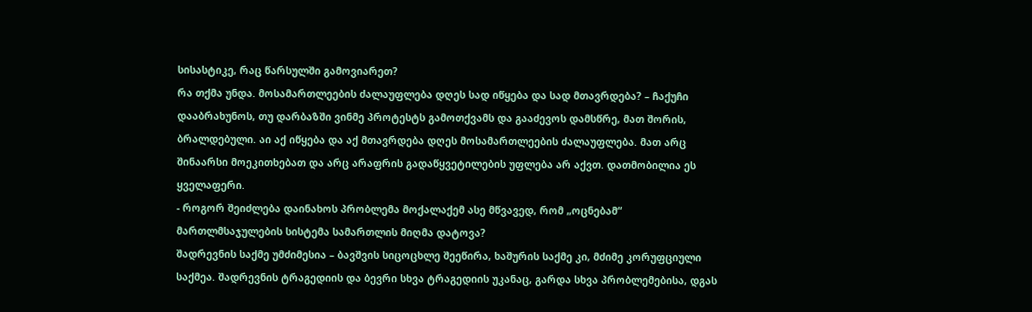სისასტიკე, რაც წარსულში გამოვიარეთ?
რა თქმა უნდა. მოსამართლეების ძალაუფლება დღეს სად იწყება და სად მთავრდება? – ჩაქუჩი დააბრახუნოს, თუ დარბაზში ვინმე პროტესტს გამოთქვამს და გააძევოს დამსწრე, მათ შორის, ბრალდებული. აი აქ იწყება და აქ მთავრდება დღეს მოსამართლეების ძალაუფლება. მათ არც შინაარსი მოეკითხებათ და არც არაფრის გადაწყვეტილების უფლება არ აქვთ. დათმობილია ეს ყველაფერი.
- როგორ შეიძლება დაინახოს პრობლემა მოქალაქემ ასე მწვავედ, რომ „ოცნებამ“ მართლმსაჯულების სისტემა სამართლის მიღმა დატოვა?
შადრევნის საქმე უმძიმესია – ბავშვის სიცოცხლე შეეწირა, ხაშურის საქმე კი, მძიმე კორუფციული საქმეა. შადრევნის ტრაგედიის და ბევრი სხვა ტრაგედიის უკანაც, გარდა სხვა პრობლემებისა, დგას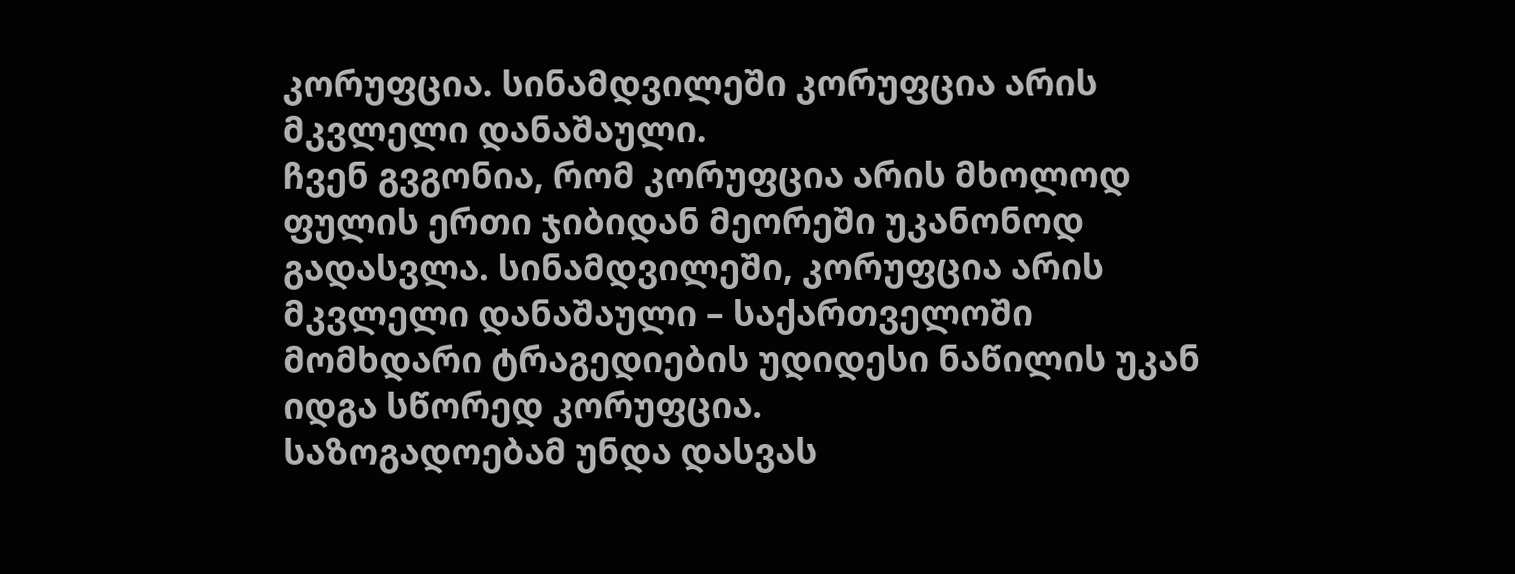კორუფცია. სინამდვილეში კორუფცია არის მკვლელი დანაშაული.
ჩვენ გვგონია, რომ კორუფცია არის მხოლოდ ფულის ერთი ჯიბიდან მეორეში უკანონოდ გადასვლა. სინამდვილეში, კორუფცია არის მკვლელი დანაშაული – საქართველოში მომხდარი ტრაგედიების უდიდესი ნაწილის უკან იდგა სწორედ კორუფცია.
საზოგადოებამ უნდა დასვას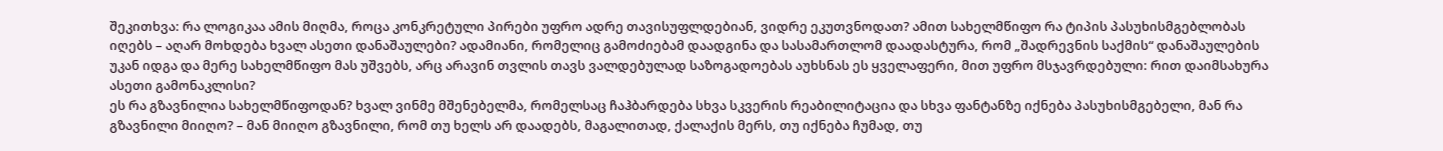შეკითხვა: რა ლოგიკაა ამის მიღმა, როცა კონკრეტული პირები უფრო ადრე თავისუფლდებიან, ვიდრე ეკუთვნოდათ? ამით სახელმწიფო რა ტიპის პასუხისმგებლობას იღებს – აღარ მოხდება ხვალ ასეთი დანაშაულები? ადამიანი, რომელიც გამოძიებამ დაადგინა და სასამართლომ დაადასტურა, რომ „შადრევნის საქმის“ დანაშაულების უკან იდგა და მერე სახელმწიფო მას უშვებს, არც არავინ თვლის თავს ვალდებულად საზოგადოებას აუხსნას ეს ყველაფერი, მით უფრო მსჯავრდებული: რით დაიმსახურა ასეთი გამონაკლისი?
ეს რა გზავნილია სახელმწიფოდან? ხვალ ვინმე მშენებელმა, რომელსაც ჩაჰბარდება სხვა სკვერის რეაბილიტაცია და სხვა ფანტანზე იქნება პასუხისმგებელი, მან რა გზავნილი მიიღო? – მან მიიღო გზავნილი, რომ თუ ხელს არ დაადებს, მაგალითად, ქალაქის მერს, თუ იქნება ჩუმად, თუ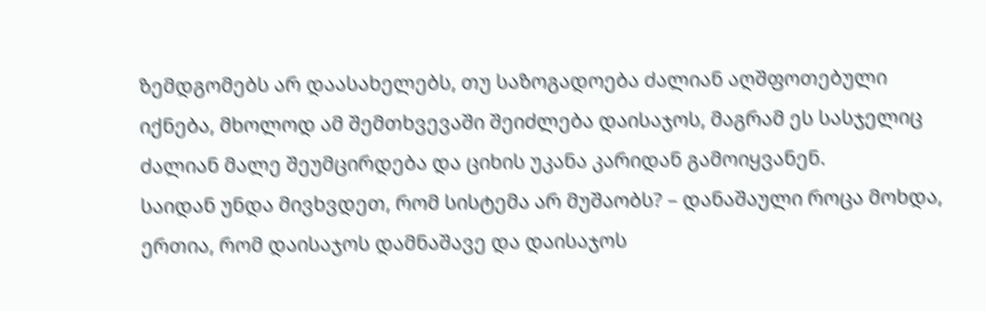ზემდგომებს არ დაასახელებს, თუ საზოგადოება ძალიან აღშფოთებული იქნება, მხოლოდ ამ შემთხვევაში შეიძლება დაისაჯოს, მაგრამ ეს სასჯელიც ძალიან მალე შეუმცირდება და ციხის უკანა კარიდან გამოიყვანენ.
საიდან უნდა მივხვდეთ, რომ სისტემა არ მუშაობს? – დანაშაული როცა მოხდა, ერთია, რომ დაისაჯოს დამნაშავე და დაისაჯოს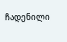ჩადენილი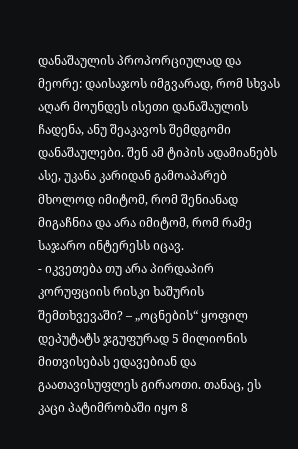დანაშაულის პროპორციულად და მეორე: დაისაჯოს იმგვარად, რომ სხვას აღარ მოუნდეს ისეთი დანაშაულის ჩადენა, ანუ შეაკავოს შემდგომი დანაშაულები. შენ ამ ტიპის ადამიანებს ასე, უკანა კარიდან გამოაპარებ მხოლოდ იმიტომ, რომ შენიანად მიგაჩნია და არა იმიტომ, რომ რამე საჯარო ინტერესს იცავ.
- იკვეთება თუ არა პირდაპირ კორუფციის რისკი ხაშურის შემთხვევაში? – „ოცნების“ ყოფილ დეპუტატს ჯგუფურად 5 მილიონის მითვისებას ედავებიან და გაათავისუფლეს გირაოთი. თანაც, ეს კაცი პატიმრობაში იყო 8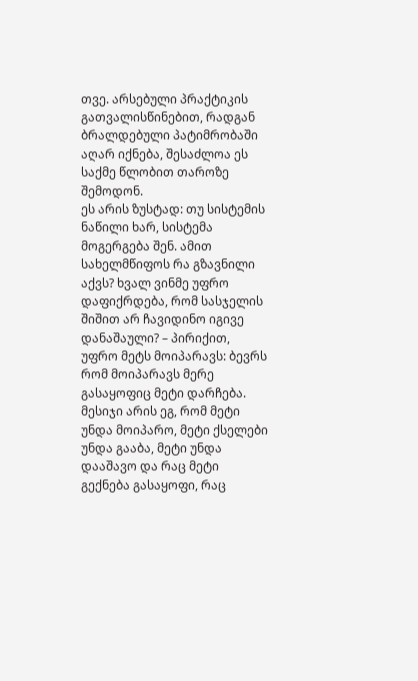თვე. არსებული პრაქტიკის გათვალისწინებით, რადგან ბრალდებული პატიმრობაში აღარ იქნება, შესაძლოა ეს საქმე წლობით თაროზე შემოდონ.
ეს არის ზუსტად: თუ სისტემის ნაწილი ხარ, სისტემა მოგერგება შენ. ამით სახელმწიფოს რა გზავნილი აქვს? ხვალ ვინმე უფრო დაფიქრდება, რომ სასჯელის შიშით არ ჩავიდინო იგივე დანაშაული? – პირიქით, უფრო მეტს მოიპარავს: ბევრს რომ მოიპარავს მერე გასაყოფიც მეტი დარჩება.
მესიჯი არის ეგ, რომ მეტი უნდა მოიპარო, მეტი ქსელები უნდა გააბა, მეტი უნდა დააშავო და რაც მეტი გექნება გასაყოფი, რაც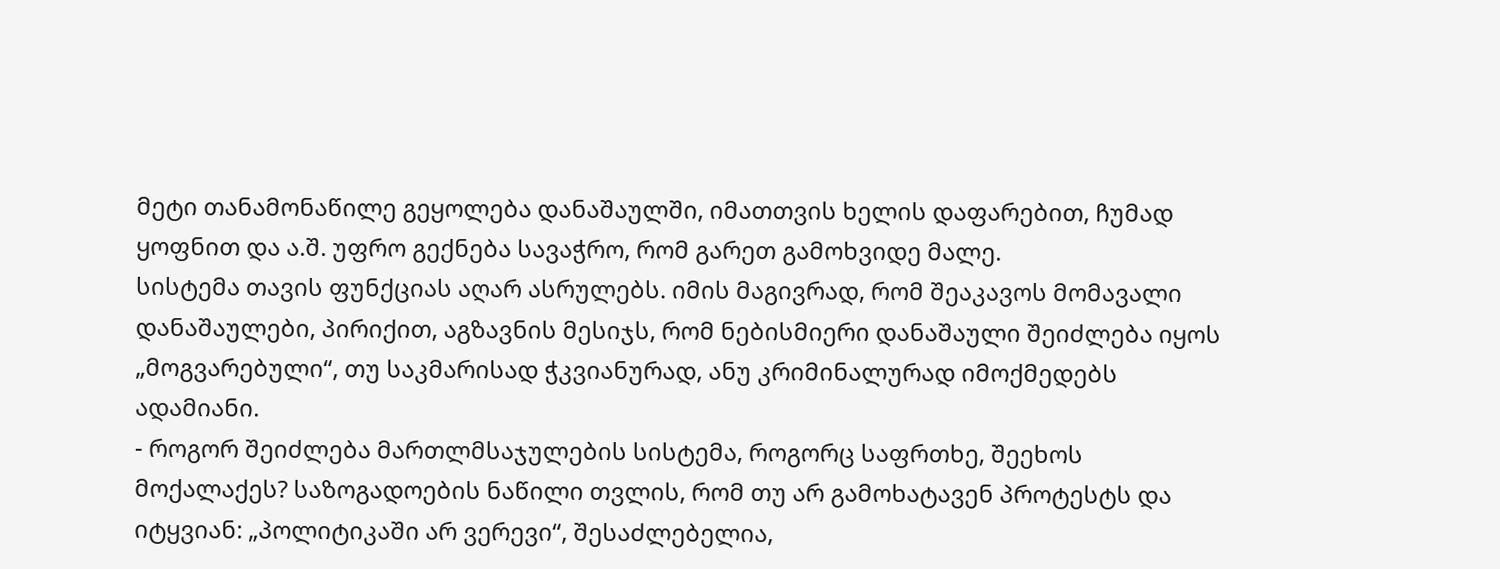მეტი თანამონაწილე გეყოლება დანაშაულში, იმათთვის ხელის დაფარებით, ჩუმად ყოფნით და ა.შ. უფრო გექნება სავაჭრო, რომ გარეთ გამოხვიდე მალე.
სისტემა თავის ფუნქციას აღარ ასრულებს. იმის მაგივრად, რომ შეაკავოს მომავალი დანაშაულები, პირიქით, აგზავნის მესიჯს, რომ ნებისმიერი დანაშაული შეიძლება იყოს „მოგვარებული“, თუ საკმარისად ჭკვიანურად, ანუ კრიმინალურად იმოქმედებს ადამიანი.
- როგორ შეიძლება მართლმსაჯულების სისტემა, როგორც საფრთხე, შეეხოს მოქალაქეს? საზოგადოების ნაწილი თვლის, რომ თუ არ გამოხატავენ პროტესტს და იტყვიან: „პოლიტიკაში არ ვერევი“, შესაძლებელია,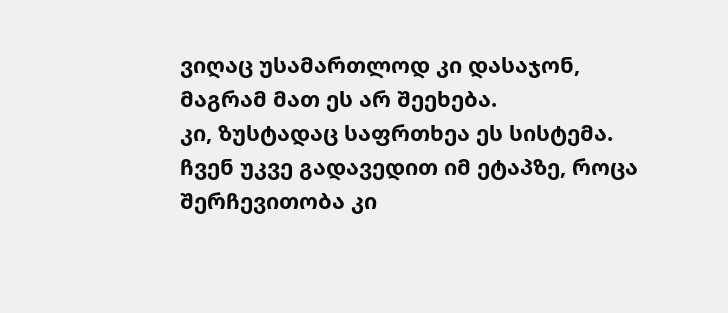ვიღაც უსამართლოდ კი დასაჯონ, მაგრამ მათ ეს არ შეეხება.
კი, ზუსტადაც საფრთხეა ეს სისტემა. ჩვენ უკვე გადავედით იმ ეტაპზე, როცა შერჩევითობა კი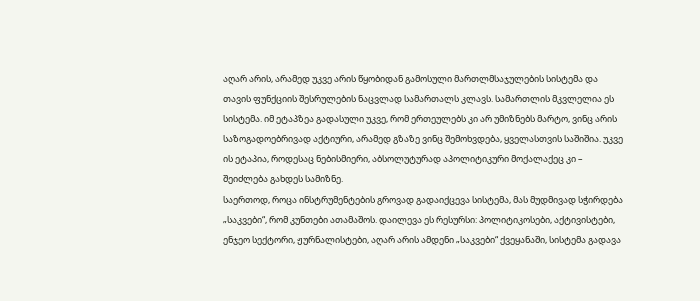აღარ არის, არამედ უკვე არის წყობიდან გამოსული მართლმსაჯულების სისტემა და თავის ფუნქციის შესრულების ნაცვლად სამართალს კლავს. სამართლის მკვლელია ეს სისტემა. იმ ეტაპზეა გადასული უკვე, რომ ერთეულებს კი არ უმიზნებს მარტო, ვინც არის საზოგადოებრივად აქტიური, არამედ გზაზე ვინც შემოხვდება, ყველასთვის საშიშია. უკვე ის ეტაპია, როდესაც ნებისმიერი, აბსოლუტურად აპოლიტიკური მოქალაქეც კი – შეიძლება გახდეს სამიზნე.
საერთოდ, როცა ინსტრუმენტების გროვად გადაიქცევა სისტემა, მას მუდმივად სჭირდება „საკვები“, რომ კუნთები ათამაშოს. დაილევა ეს რესურსი: პოლიტიკოსები, აქტივისტები, ენჯეო სექტორი, ჟურნალისტები, აღარ არის ამდენი „საკვები“ ქვეყანაში, სისტემა გადავა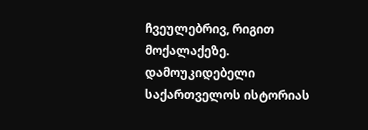ჩვეულებრივ, რიგით მოქალაქეზე.
დამოუკიდებელი საქართველოს ისტორიას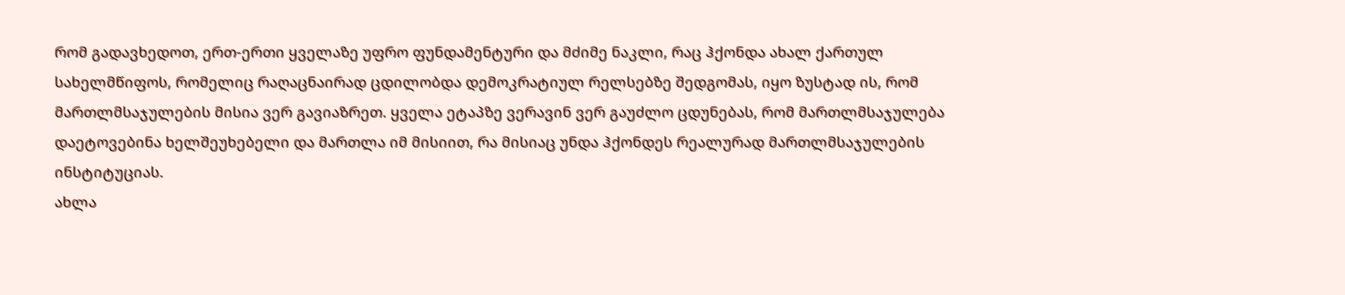რომ გადავხედოთ, ერთ-ერთი ყველაზე უფრო ფუნდამენტური და მძიმე ნაკლი, რაც ჰქონდა ახალ ქართულ სახელმწიფოს, რომელიც რაღაცნაირად ცდილობდა დემოკრატიულ რელსებზე შედგომას, იყო ზუსტად ის, რომ მართლმსაჯულების მისია ვერ გავიაზრეთ. ყველა ეტაპზე ვერავინ ვერ გაუძლო ცდუნებას, რომ მართლმსაჯულება დაეტოვებინა ხელშეუხებელი და მართლა იმ მისიით, რა მისიაც უნდა ჰქონდეს რეალურად მართლმსაჯულების ინსტიტუციას.
ახლა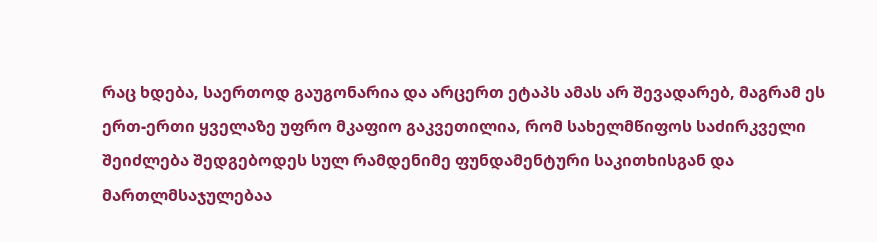რაც ხდება, საერთოდ გაუგონარია და არცერთ ეტაპს ამას არ შევადარებ, მაგრამ ეს ერთ-ერთი ყველაზე უფრო მკაფიო გაკვეთილია, რომ სახელმწიფოს საძირკველი შეიძლება შედგებოდეს სულ რამდენიმე ფუნდამენტური საკითხისგან და მართლმსაჯულებაა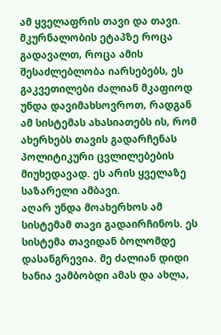ამ ყველაფრის თავი და თავი.
მკურნალობის ეტაპზე როცა გადავალთ, როცა ამის შესაძლებლობა იარსებებს, ეს გაკვეთილები ძალიან მკაფიოდ უნდა დავიმახსოვროთ, რადგან ამ სისტემას ახასიათებს ის, რომ ახერხებს თავის გადარჩენას პოლიტიკური ცვლილებების მიუხედავად. ეს არის ყველაზე საზარელი ამბავი.
აღარ უნდა მოახერხოს ამ სისტემამ თავი გადაირჩინოს. ეს სისტემა თავიდან ბოლომდე დასანგრევია. მე ძალიან დიდი ხანია ვამბობდი ამას და ახლა,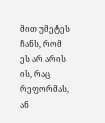მით უმეტეს ჩანს, რომ ეს არ არის ის, რაც რეფორმას, ან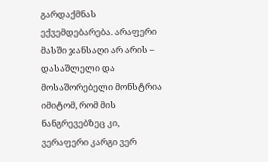გარდაქმნას ექვემდებარება. არაფერი მასში ჯანსაღი არ არის – დასაშლელი და მოსაშორებელი მონსტრია იმიტომ, რომ მის ნანგრევებზეც კი, ვერაფერი კარგი ვერ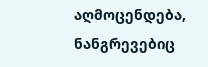აღმოცენდება, ნანგრევებიც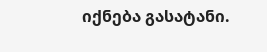იქნება გასატანი.